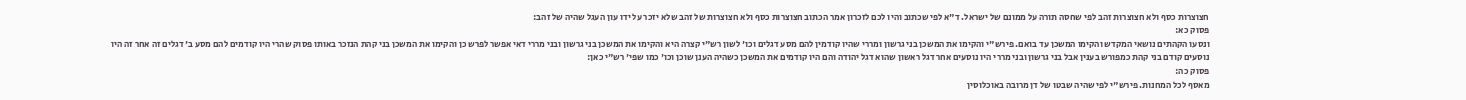חצוצרות כסף ולא חצוצרות זהב לפי שחסה תורה על ממונם של ישראל. ד"א לפי שכתוב והיו לכם לזכרון אמר הכתוב חצוצרות כסף ולא חצוצרות של זהב שלא יזכר על ידו עון העגל שהיה של זהב:
פסוק כא:
ונסעו הקהתים נושאי המקדש והקימו המשכן עד בואם. פירש"י והקימו את המשכן בני גרשון ומררי שהיו קודמין להם מסע דגלים וכו' לשון רש"י קצרה היא והקימו את המשכן בני גרשון ובני מררי דאי אפשר לפרש כן והקימו את המשכן בני קהת הנזכר באותו פסוק שהרי היו קודמים להם מסע ב' דגלים זה אחר זה היו נוסעים קודם בני קהת כמפורש בענין אבל בני גרשון ובני מררי היו נוסעים אחר דגל ראשון שהוא דגל יהודה והם היו קודמים את המשכן כשהיה הענן שוכן וכו' כמו שפי' רש"י כאן:
פסוק כה:
מאסף לכל המחנות. פירש"י לפי שהיה שבטו של דן מרובה באוכלוסין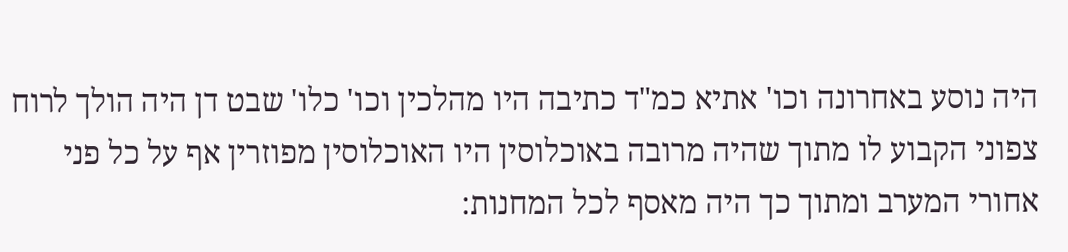היה נוסע באחרונה וכו' אתיא כמ"ד כתיבה היו מהלכין וכו' כלו' שבט דן היה הולך לרוח צפוני הקבוע לו מתוך שהיה מרובה באוכלוסין היו האוכלוסין מפוזרין אף על כל פני אחורי המערב ומתוך כך היה מאסף לכל המחנות: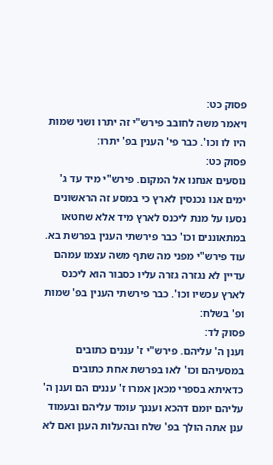פסוק כט:
ויאמר משה לחובב פירש"י זה יתרו ושני שמות היו לו וכו'. כבר פי' הענין בפ' יתרו:
פסוק כט:
נוסעים אנחנו אל המקום. פירש"י מיד עד ג' ימים אנו נכנסין לארץ כי במסע זה הראשונים נסעו על מנת ליכנס לארץ מיד אלא שחטאו במתאוננים וכו' כבר פירשתי הענין בפרשת בא. עוד פירש"י מפני מה שתף משה עצמו עמהם עדיין לא נגזרה גזרה עליו כסבור הוא ליכנס לארץ עכשיו וכו'. כבר פירשתי הענין בפ' שמות ופ' בשלח:
פסוק לד:
וענן ה' עליהם. פירש"י ז' עננים כתובים במסעיהם וכו' לאו בפרשת אחת כתובים כדאיתא בספרי מכאן אמרו ז' עננים הם וענן ה' עליהם יומם דהכא ועננך עומד עליהם ובעמוד ענן אתה הולך בפ' שלח ובהעלות הענן ואם לא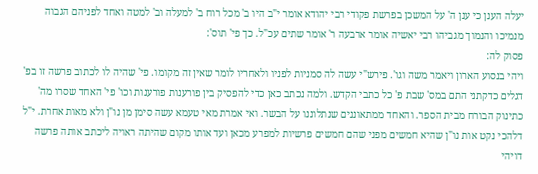יעלה הענן כי ענן ה' על המשכן בפרשת פקודי רבי יהודא אומר י"ב היו ב' מכל רוח ב' למעלה וב' למטה ואחד לפניהם הגבוה מנמיכו והנמוך מגביהו רבי יאשיה אומר ארבעה ר' אומר שתים עכ"ל. כך פי' תוס':
פסוק לה:
ויהי בנסוע הארון ויאמר משה וגו'. פירש"י עשה לה סמניות לפניו ולאחריו לומר שאין זה מקומו. פי' שהיה לו לכתוב פרשה זו בפ' דגלים כדקתני התם במס' שבת פ' כל כתבי הקדש. ולמה נכתב כאן כדי להפסיק בין פורענות פורענות וכו' פי' האחד שסרו מה' כתינוק הבורח מבית הספר. והאחד ממתאוננים שנתלוננו על הבשר. ואי אמרת מאי טעמא עשה סימן מן נו"ן ולא מאות אחרת. י"ל דלהכי נקט אות נו"ן שהיא חמשים מפני שהם חמשים פרשיות למפרע מכאן ועד אותו מקום שהיתה ראויה ליכתב אותה פרשה דויהי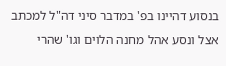בנסוע דהיינו בפ' במדבר סיני דה"ל למכתב אצל ונסע אהל מחנה הלוים וגו' שהרי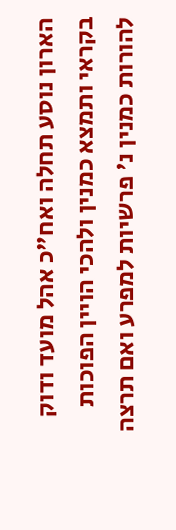הארון נוסע תחלה ואח"כ אהל מועד ודוק בקראי ותמצא כמנין ולהכי הויין הפוכות להורות כמנין נ' פרשיות למפרע ואם תרצה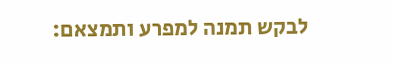לבקש תמנה למפרע ותמצאם: